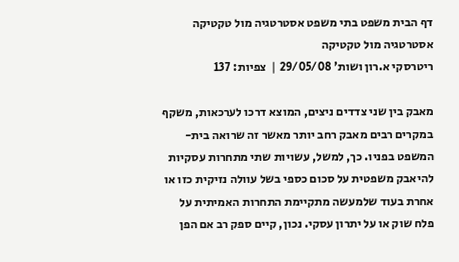דף הבית משפט בתי משפט אסטרטגיה מול טקטיקה
אסטרטגיה מול טקטיקה
ריטרסקי א.רון ושות' 29/05/08 |  צפיות: 137

מאבק בין שני צדדים ניצים, המוצא דרכו לערכאות, משקף במקרים רבים מאבק רחב יותר מאשר זה שרואה בית-המשפט בפניו. כך, למשל, עשויות שתי מתחרות עסקיות להיאבק משפטית על סכום כספי בשל עוולה נזיקית כזו או אחרת בעוד שלמעשה מתקיימת התחרות האמיתית על פלח שוק או על יתרון עסקי. נכון, קיים ספק רב אם הפן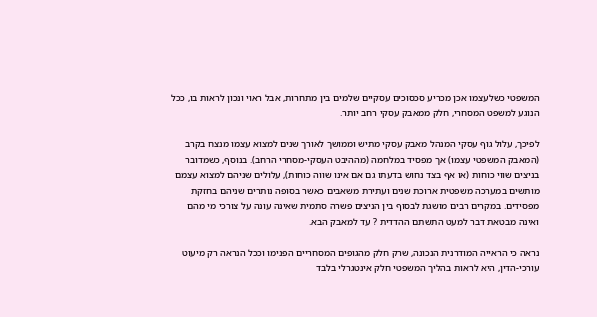המשפטי כשלעצמו אכן מכריע סכסוכים עסקיים שלמים בין מתחרות, אבל ראוי ונכון לראות בו, ככל הנוגע למשפט המסחרי, חלק ממאבק עסקי רחב יותר.

לפיכך, עלול גוף עסקי המנהל מאבק עסקי מתיש וממושך לאורך שנים למצוא עצמו מנצח בקרב (המאבק המשפטי עצמו) אך מפסיד במלחמה (מההיבט העסקי-מסחרי הרחב). בנוסף, כשמדובר בניצים שווי כוחות (או אף בצד נחוש בדעתו גם אם אינו שווה כוחות), עלולים שניהם למצוא עצמם מותשים במערכה משפטית ארוכת שנים ועתירת משאבים כאשר בסופה נותרים שניהם בחזקת מפסידים. במקרים רבים מושגת לבסוף בין הניצים פשרה סתמית שאינה עונה על צורכי מי מהם ואינה מבטאת דבר למעט התשתם ההדדית ? עד למאבק הבא.

נראה כי הראייה המודרנית הנכונה, שרק חלק מהגופים המסחריים הפנימו וככל הנראה רק מיעוט עורכי-הדין, היא לראות בהליך המשפטי חלק אינטגרלי בלבד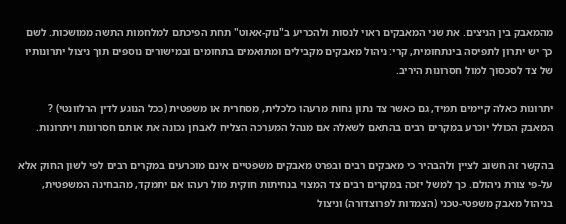מהמאבק בין הניצים. את שני המאבקים ראוי לנסות ולהכריע ב"נוק-אאוט" תחת הפיכתם למלחמות התשה ממושכות. לשם כך יש יתרון לתפיסה בינתחומית, קרי: ניהול מאבקים מקבילים ומתואמים בתחומים ובמישורים נוספים תוך ניצול יתרונותיו של צד לסכסוך למול חסרונות היריב.

יתרונות כאלה קיימים תמיד, גם כאשר צד נתון נחות מרעהו כלכלית, מסחרית או משפטית (ככל הנוגע לדין הרלוונטי) ? המאבק הכולל יוכרע במקרים רבים בהתאם לשאלה אם מנהל המערכה הצליח לאבחן נכונה את אותם חסרונות ויתרונות.

בהקשר זה חשוב לציין ולהבהיר כי מאבקים רבים ובפרט מאבקים משפטיים אינם מוכרעים במקרים רבים לפי לשון החוק אלא על-פי צורת ניהולם. כך למשל יזכה במקרים רבים צד המצוי בנחיתות חוקית מול רעהו אם יתמקד, מהבחינה המשפטית, בניהול מאבק משפטי-טכני (הצמדות לפרוצדורה) וניצול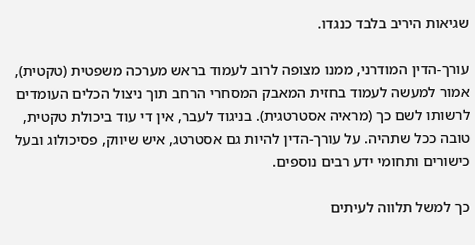שגיאות היריב בלבד כנגדו.

עורך-הדין המודרני, ממנו מצופה לרוב לעמוד בראש מערכה משפטית (טקטית), אמור למעשה לעמוד בחזית המאבק המסחרי הרחב תוך ניצול הכלים העומדים לרשותו לשם כך (מראיה אסטרטגית). בניגוד לעבר, אין די עוד ביכולת טקטית, טובה ככל שתהיה. על עורך-הדין להיות גם אסטרטג, איש שיווק, פסיכולוג ובעל כישורים ותחומי ידע רבים נוספים.

כך למשל תלווה לעיתים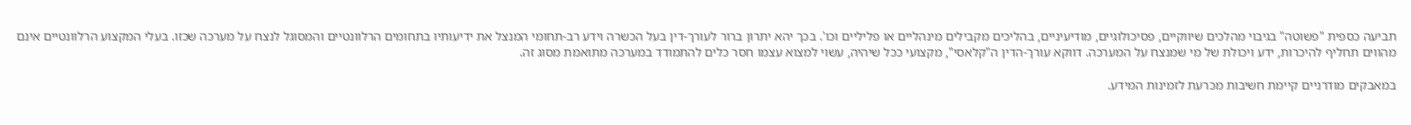תביעה כספית "פשוטה" בגיבוי מהלכים שיווקיים, פסיכולוגיים, מודיעיניים, בהליכים מקבילים מינהליים או פליליים וכו'. בכך יהא יתרון ברור לעורך-דין בעל הכשרה וידע רב-תחומי המנצל את ידיעותיו בתחומים הרלוונטיים והמסוגל לנצח על מערכה שכזו. בעלי המקצוע הרלוונטיים אינם מהווים תחליף להיכרות, ידע ויכולת של מי שמנצח על המערכה. דווקא עורך-הדין ה"קלאסי", מקצועי ככל שיהיה, עשוי למצוא עצמו חסר כלים להתמודד במערכה מתואמת מסוג זה.

במאבקים מודרניים קיימת חשיבות מכרעת לזמינות המידע.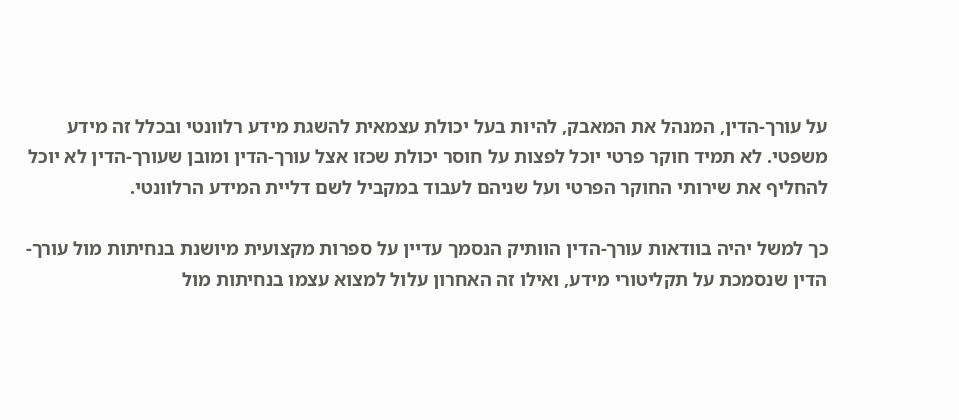על עורך-הדין, המנהל את המאבק, להיות בעל יכולת עצמאית להשגת מידע רלוונטי ובכלל זה מידע משפטי. לא תמיד חוקר פרטי יוכל לפצות על חוסר יכולת שכזו אצל עורך-הדין ומובן שעורך-הדין לא יוכל להחליף את שירותי החוקר הפרטי ועל שניהם לעבוד במקביל לשם דליית המידע הרלוונטי.

כך למשל יהיה בוודאות עורך-הדין הוותיק הנסמך עדיין על ספרות מקצועית מיושנת בנחיתות מול עורך-הדין שנסמכת על תקליטורי מידע, ואילו זה האחרון עלול למצוא עצמו בנחיתות מול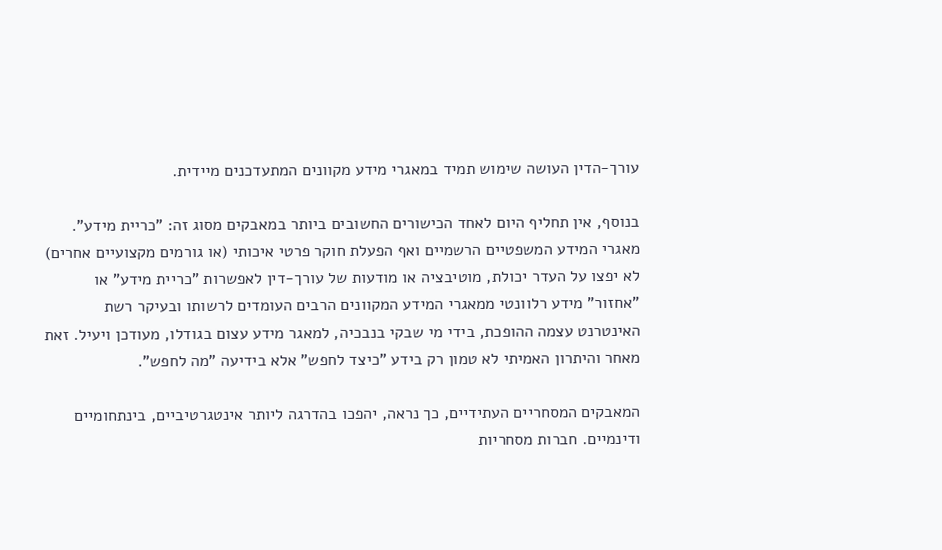עורך-הדין העושה שימוש תמיד במאגרי מידע מקוונים המתעדכנים מיידית.

בנוסף, אין תחליף היום לאחד הכישורים החשובים ביותר במאבקים מסוג זה: "כריית מידע". מאגרי המידע המשפטיים הרשמיים ואף הפעלת חוקר פרטי איכותי (או גורמים מקצועיים אחרים) לא יפצו על העדר יכולת, מוטיבציה או מודעות של עורך-דין לאפשרות "כריית מידע" או "אחזור" מידע רלוונטי ממאגרי המידע המקוונים הרבים העומדים לרשותו ובעיקר רשת האינטרנט עצמה ההופכת, בידי מי שבקי בנבכיה, למאגר מידע עצום בגודלו, מעודכן ויעיל. זאת מאחר והיתרון האמיתי לא טמון רק בידע "כיצד לחפש" אלא בידיעה "מה לחפש".

המאבקים המסחריים העתידיים, כך נראה, יהפכו בהדרגה ליותר אינטגרטיביים, בינתחומיים ודינמיים. חברות מסחריות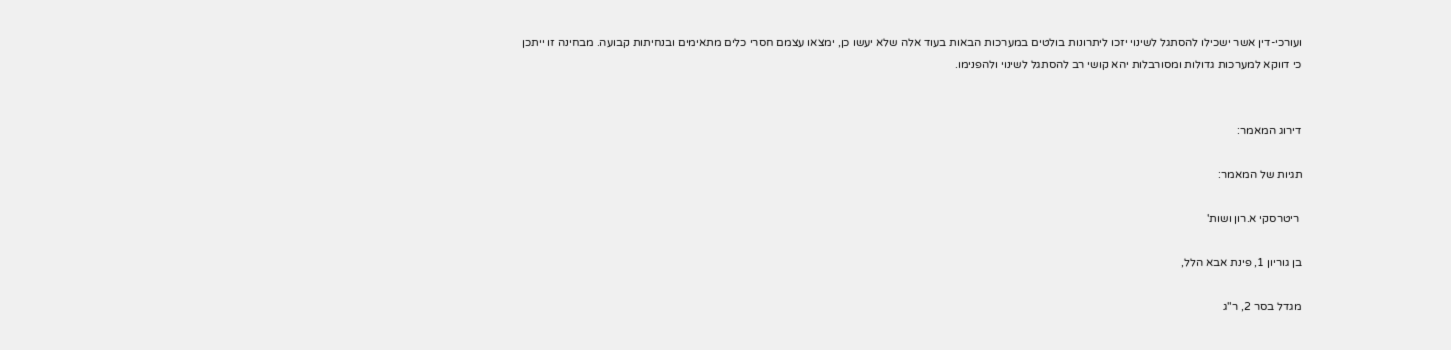ועורכי-דין אשר ישכילו להסתגל לשינוי יזכו ליתרונות בולטים במערכות הבאות בעוד אלה שלא יעשו כן, ימצאו עצמם חסרי כלים מתאימים ובנחיתות קבועה. מבחינה זו ייתכן כי דווקא למערכות גדולות ומסורבלות יהא קושי רב להסתגל לשינוי ולהפנימו.


דירוג המאמר:

תגיות של המאמר:

 ריטרסקי א.רון ושות'

בן גוריון 1, פינת אבא הלל,

מגדל בסר 2, ר"ג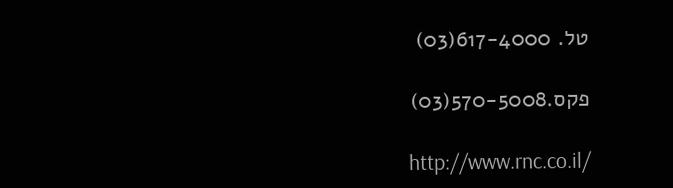טל. 617-4000(03)

פקס.570-5008(03)

http://www.rnc.co.il/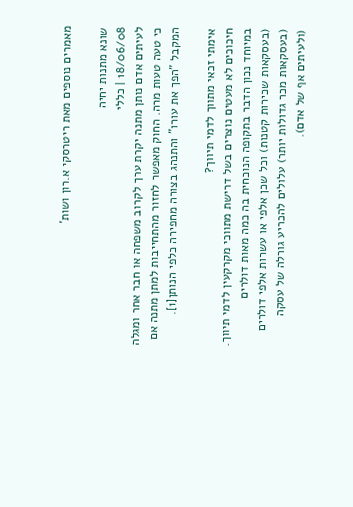מאמרים נוספים מאת ריטרסקי א.רון ושות'

שונא מתנות יחיה
18/06/08 | כללי
לעיתים אדם נותן מתנה יקרת ערך לקרוב משפחה או חבר אחר ומגלה כי טעה טעות מרה. החוק מאפשר לחזור מהתחייבות למתן מתנה אם המקבל "הפך את עורו" והתנהג בצורה מחפירה כלפי הנותן[1].

אימתי זכאי מתווך לדמי תיווך?
חיכוכים לא מעטים נוצרים בשל דרישת מתווכי מקרקעין לדמי תיווך. במיוחד נכון הדבר בתקופה הנוכחית בה כמה מאות דולרים (בעסקאות שכירות קטנות) וכל שכן אלפי או עשרות אלפי דולרים (בעסקאות מכר גדולות יותר) עלולים להכריע גורלה של עסקה (ולעיתים אף של אדם).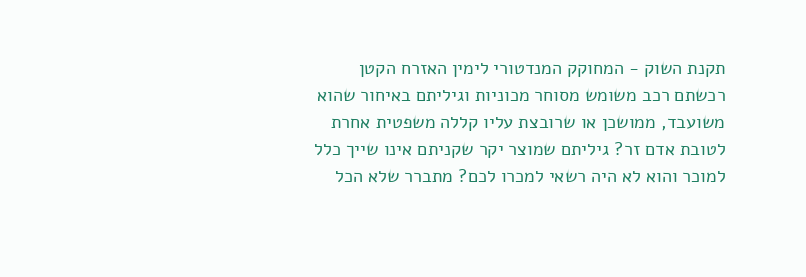תקנת השוק - המחוקק המנדטורי לימין האזרח הקטן
רכשתם רכב משומש מסוחר מכוניות וגיליתם באיחור שהוא משועבד, ממושכן או שרובצת עליו קללה משפטית אחרת לטובת אדם זר? גיליתם שמוצר יקר שקניתם אינו שייך כלל למוכר והוא לא היה רשאי למכרו לכם? מתברר שלא הכל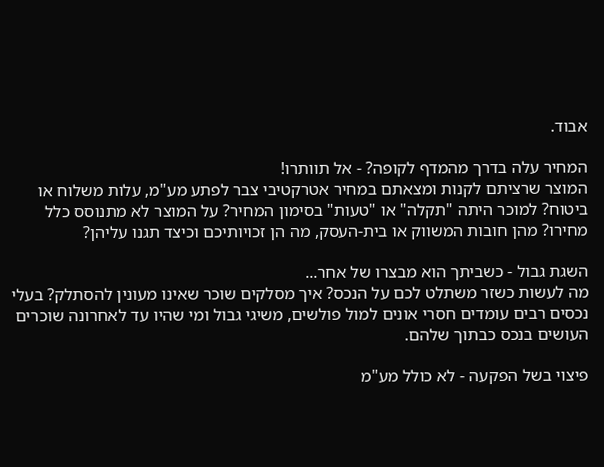אבוד.

המחיר עלה בדרך מהמדף לקופה? - אל תוותרו!
המוצר שרציתם לקנות ומצאתם במחיר אטרקטיבי צבר לפתע מע"מ, עלות משלוח או ביטוח? למוכר היתה "תקלה" או "טעות" בסימון המחיר? על המוצר לא מתנוסס כלל מחירו? מהן חובות המשווק או בית-העסק, מה הן זכויותיכם וכיצד תגנו עליהן?

השגת גבול - כשביתך הוא מבצרו של אחר...
מה לעשות כשזר משתלט לכם על הנכס? איך מסלקים שוכר שאינו מעונין להסתלק? בעלי נכסים רבים עומדים חסרי אונים למול פולשים, משיגי גבול ומי שהיו עד לאחרונה שוכרים העושים בנכס כבתוך שלהם.

פיצוי בשל הפקעה - לא כולל מע"מ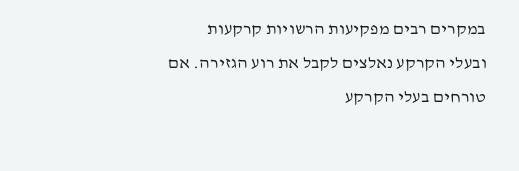במקרים רבים מפקיעות הרשויות קרקעות ובעלי הקרקע נאלצים לקבל את רוע הגזירה. אם טורחים בעלי הקרקע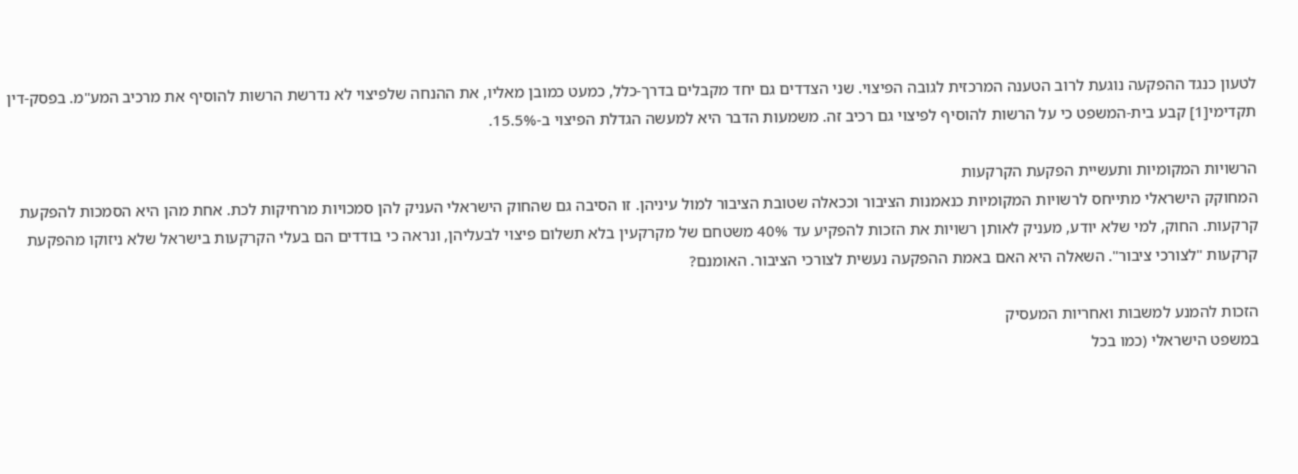לטעון כנגד ההפקעה נוגעת לרוב הטענה המרכזית לגובה הפיצוי. שני הצדדים גם יחד מקבלים בדרך-כלל, כמעט כמובן מאליו, את ההנחה שלפיצוי לא נדרשת הרשות להוסיף את מרכיב המע"מ. בפסק-דין תקדימי[1] קבע בית-המשפט כי על הרשות להוסיף לפיצוי גם רכיב זה. משמעות הדבר היא למעשה הגדלת הפיצוי ב-15.5%.

הרשויות המקומיות ותעשיית הפקעת הקרקעות
המחוקק הישראלי מתייחס לרשויות המקומיות כנאמנות הציבור וככאלה שטובת הציבור למול עיניהן. זו הסיבה גם שהחוק הישראלי העניק להן סמכויות מרחיקות לכת. אחת מהן היא הסמכות להפקעת קרקעות. החוק, למי שלא יודע, מעניק לאותן רשויות את הזכות להפקיע עד 40% משטחם של מקרקעין בלא תשלום פיצוי לבעליהן, ונראה כי בודדים הם בעלי הקרקעות בישראל שלא ניזוקו מהפקעת קרקעות "לצורכי ציבור". השאלה היא האם באמת ההפקעה נעשית לצורכי הציבור. האומנם?

הזכות להמנע למשבות ואחריות המעסיק
במשפט הישראלי (כמו בכל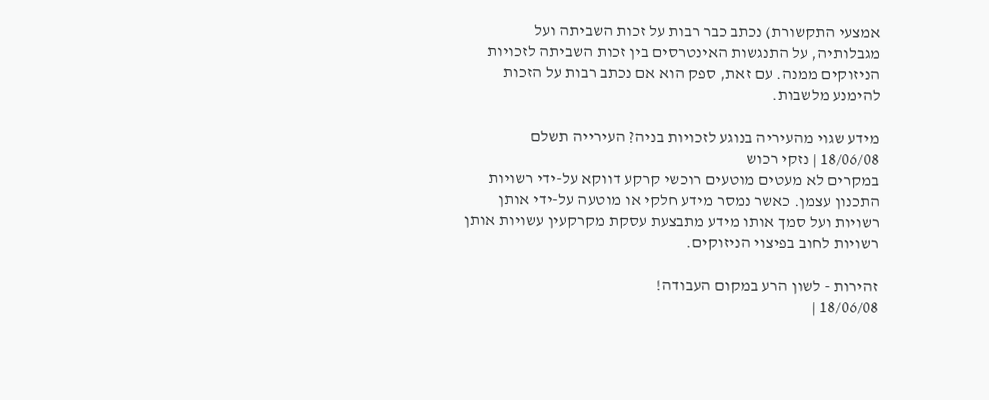אמצעי התקשורת) נכתב כבר רבות על זכות השביתה ועל מגבלותיה, על התנגשות האינטרסים בין זכות השביתה לזכויות הניזוקים ממנה. עם זאת, ספק הוא אם נכתב רבות על הזכות להימנע מלשבות.

מידע שגוי מהעיריה בנוגע לזכויות בניה? העירייה תשלם
18/06/08 | נזקי רכוש
במקרים לא מעטים מוטעים רוכשי קרקע דווקא על-ידי רשויות התכנון עצמן. כאשר נמסר מידע חלקי או מוטעה על-ידי אותן רשויות ועל סמך אותו מידע מתבצעת עסקת מקרקעין עשויות אותן רשויות לחוב בפיצוי הניזוקים.

זהירות - לשון הרע במקום העבודה!
18/06/08 |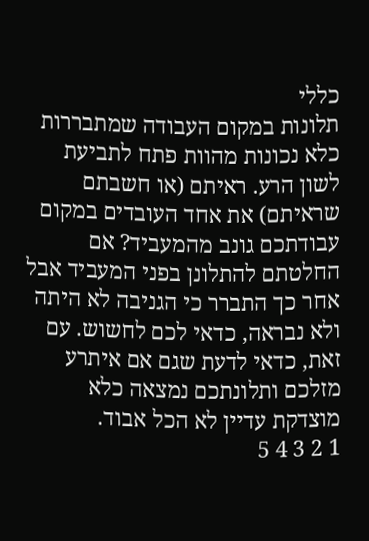כללי
תלונות במקום העבודה שמתבררות כלא נכונות מהוות פתח לתביעת לשון הרע. ראיתם (או חשבתם שראיתם) את אחד העובדים במקום עבודתכם גונב מהמעביד? אם החלטתם להתלונן בפני המעביד אבל אחר כך התברר כי הגניבה לא היתה ולא נבראה, כדאי לכם לחשוש. עם זאת, כדאי לדעת שגם אם איתרע מזלכם ותלונתכם נמצאה כלא מוצדקת עדיין לא הכל אבוד.
1 2 3 4 5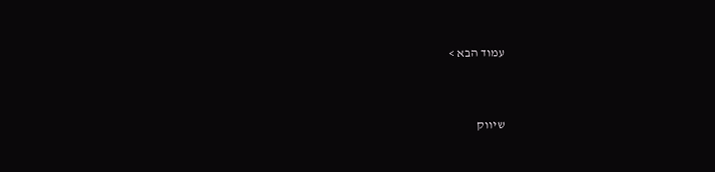עמוד הבא >


שיווק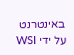באינטרנט על ידי WSI